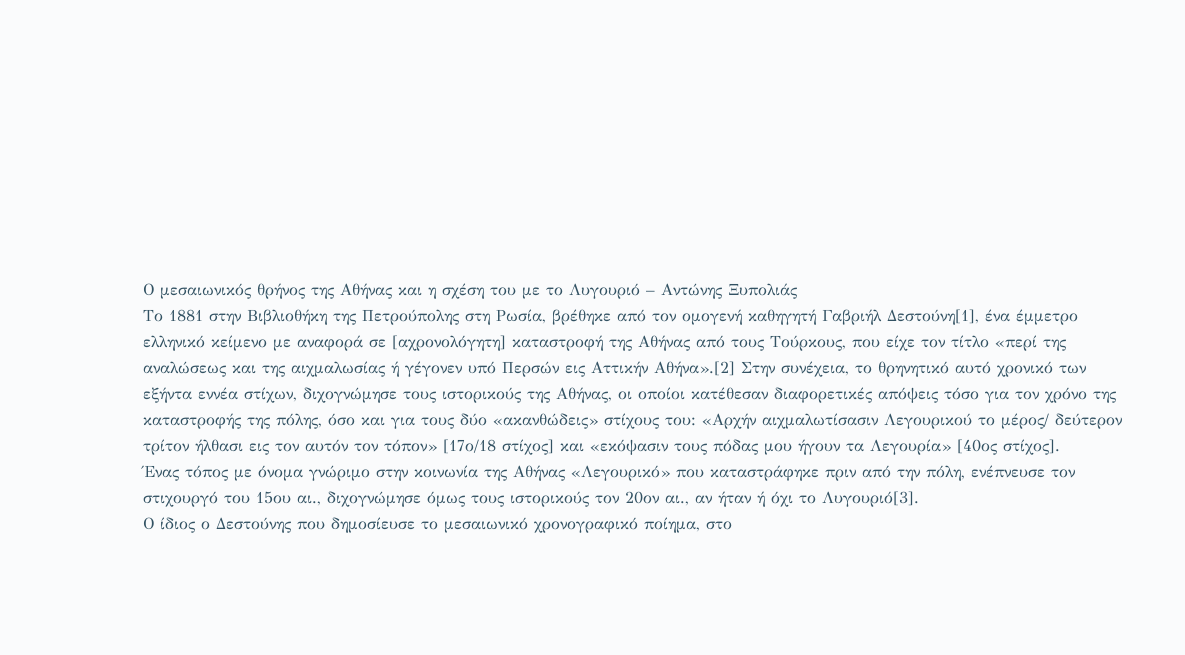Ο μεσαιωνικός θρήνος της Αθήνας και η σχέση του με το Λυγουριό – Αντώνης Ξυπολιάς
Το 1881 στην Βιβλιοθήκη της Πετρούπολης στη Ρωσία, βρέθηκε από τον ομογενή καθηγητή Γαβριήλ Δεστούνη[1], ένα έμμετρο ελληνικό κείμενο με αναφορά σε [αχρονολόγητη] καταστροφή της Αθήνας από τους Τούρκους, που είχε τον τίτλο «περί της αναλώσεως και της αιχμαλωσίας ή γέγονεν υπό Περσών εις Αττικήν Αθήνα».[2] Στην συνέχεια, το θρηνητικό αυτό χρονικό των εξήντα εννέα στίχων, διχογνώμησε τους ιστορικούς της Αθήνας, οι οποίοι κατέθεσαν διαφορετικές απόψεις τόσο για τον χρόνο της καταστροφής της πόλης, όσο και για τους δύο «ακανθώδεις» στίχους του: «Αρχήν αιχμαλωτίσασιν Λεγουρικού το μέρος/ δεύτερον τρίτον ήλθασι εις τον αυτόν τον τόπον» [17ο/18 στίχος] και «εκόψασιν τους πόδας μου ήγουν τα Λεγουρία» [40ος στίχος].
Ένας τόπος με όνομα γνώριμο στην κοινωνία της Αθήνας «Λεγουρικό» που καταστράφηκε πριν από την πόλη, ενέπνευσε τον στιχουργό του 15ου αι., διχογνώμησε όμως τους ιστορικούς τον 20ον αι., αν ήταν ή όχι το Λυγουριό[3].
Ο ίδιος ο Δεστούνης που δημοσίευσε το μεσαιωνικό χρονογραφικό ποίημα, στο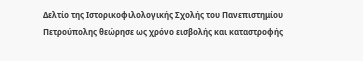Δελτίο της Ιστορικοφιλολογικής Σχολής του Πανεπιστημίου Πετρούπολης θεώρησε ως χρόνο εισβολής και καταστροφής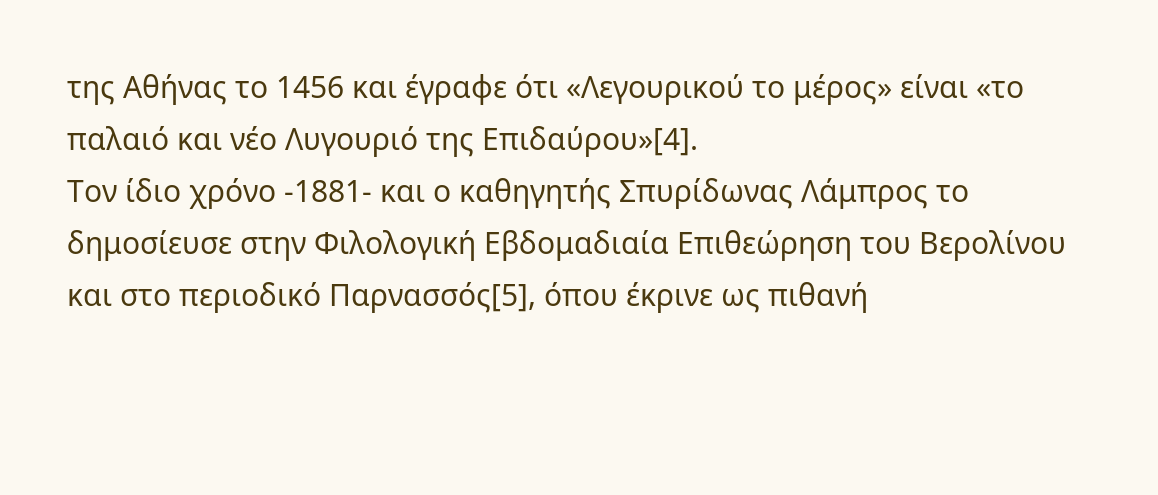της Αθήνας το 1456 και έγραφε ότι «Λεγουρικού το μέρος» είναι «το παλαιό και νέο Λυγουριό της Επιδαύρου»[4].
Τον ίδιο χρόνο -1881- και ο καθηγητής Σπυρίδωνας Λάμπρος το δημοσίευσε στην Φιλολογική Εβδομαδιαία Επιθεώρηση του Βερολίνου και στο περιοδικό Παρνασσός[5], όπου έκρινε ως πιθανή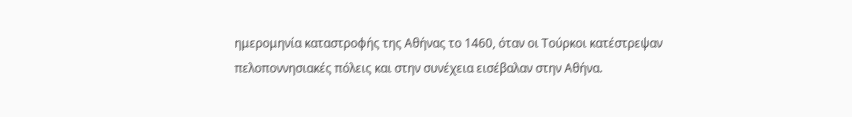ημερομηνία καταστροφής της Αθήνας το 1460, όταν οι Τούρκοι κατέστρεψαν πελοποννησιακές πόλεις και στην συνέχεια εισέβαλαν στην Αθήνα.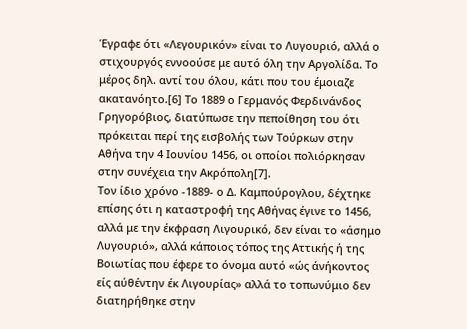Έγραφε ότι «Λεγουρικόν» είναι το Λυγουριό, αλλά ο στιχουργός εννοούσε με αυτό όλη την Αργολίδα. Το μέρος δηλ. αντί του όλου, κάτι που του έμοιαζε ακατανόητο.[6] Το 1889 ο Γερμανός Φερδινάνδος Γρηγορόβιος, διατύπωσε την πεποίθηση του ότι πρόκειται περί της εισβολής των Τούρκων στην Αθήνα την 4 Ιουνίου 1456, οι οποίοι πολιόρκησαν στην συνέχεια την Ακρόπολη[7].
Τον ίδιο χρόνο -1889- ο Δ. Καμπούρογλου, δέχτηκε επίσης ότι η καταστροφή της Αθήνας έγινε το 1456, αλλά με την έκφραση Λιγουρικό, δεν είναι το «άσημο Λυγουριό», αλλά κάποιος τόπος της Αττικής ή της Βοιωτίας που έφερε το όνομα αυτό «ώς άνήκοντος είς αύθέντην έκ Λιγουρίας» αλλά το τοπωνύμιο δεν διατηρήθηκε στην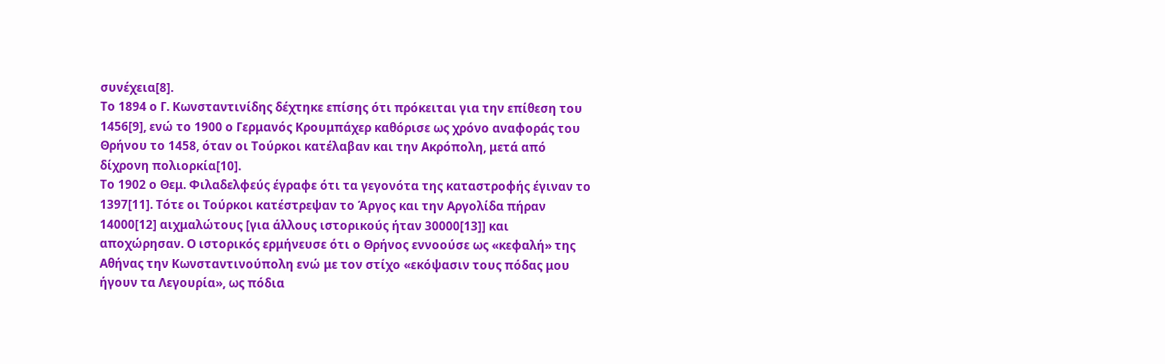συνέχεια[8].
Το 1894 ο Γ. Κωνσταντινίδης δέχτηκε επίσης ότι πρόκειται για την επίθεση του 1456[9], ενώ το 1900 ο Γερμανός Κρουμπάχερ καθόρισε ως χρόνο αναφοράς του Θρήνου το 1458, όταν οι Τούρκοι κατέλαβαν και την Ακρόπολη, μετά από δίχρονη πολιορκία[10].
Το 1902 ο Θεμ. Φιλαδελφεύς έγραφε ότι τα γεγονότα της καταστροφής έγιναν το 1397[11]. Τότε οι Τούρκοι κατέστρεψαν το Άργος και την Αργολίδα πήραν 14000[12] αιχμαλώτους [για άλλους ιστορικούς ήταν 30000[13]] και αποχώρησαν. Ο ιστορικός ερμήνευσε ότι ο Θρήνος εννοούσε ως «κεφαλή» της Αθήνας την Κωνσταντινούπολη ενώ με τον στίχο «εκόψασιν τους πόδας μου ήγουν τα Λεγουρία», ως πόδια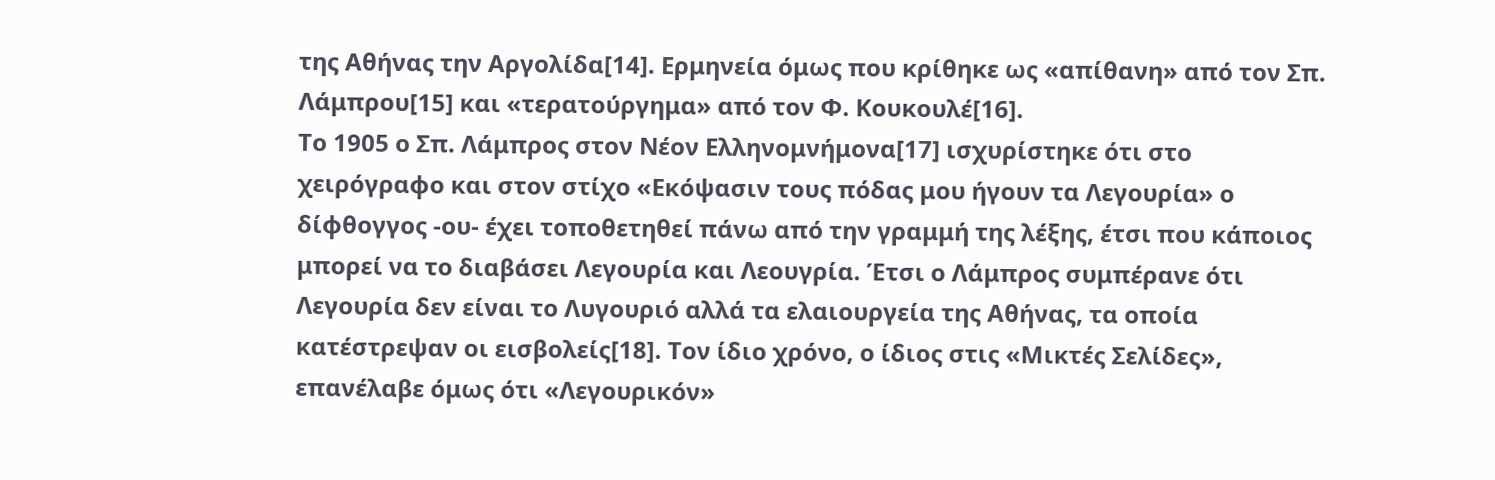της Αθήνας την Αργολίδα[14]. Ερμηνεία όμως που κρίθηκε ως «απίθανη» από τον Σπ. Λάμπρου[15] και «τερατούργημα» από τον Φ. Κουκουλέ[16].
Το 1905 ο Σπ. Λάμπρος στον Νέον Ελληνομνήμονα[17] ισχυρίστηκε ότι στο χειρόγραφο και στον στίχο «Εκόψασιν τους πόδας μου ήγουν τα Λεγουρία» ο δίφθογγος -ου- έχει τοποθετηθεί πάνω από την γραμμή της λέξης, έτσι που κάποιος μπορεί να το διαβάσει Λεγουρία και Λεουγρία. Έτσι ο Λάμπρος συμπέρανε ότι Λεγουρία δεν είναι το Λυγουριό αλλά τα ελαιουργεία της Αθήνας, τα οποία κατέστρεψαν οι εισβολείς[18]. Τον ίδιο χρόνο, ο ίδιος στις «Μικτές Σελίδες», επανέλαβε όμως ότι «Λεγουρικόν»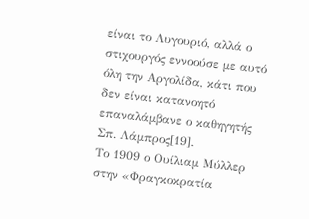είναι το Λυγουριό, αλλά ο στιχουργός εννοούσε με αυτό όλη την Αργολίδα, κάτι που δεν είναι κατανοητό επαναλάμβανε ο καθηγητής Σπ. Λάμπρος[19].
Το 1909 ο Ουίλιαμ Μύλλερ στην «Φραγκοκρατία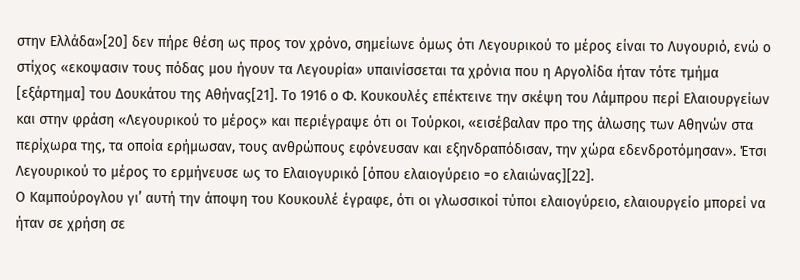στην Ελλάδα»[20] δεν πήρε θέση ως προς τον χρόνο, σημείωνε όμως ότι Λεγουρικού το μέρος είναι το Λυγουριό, ενώ ο στίχος «εκοψασιν τους πόδας μου ήγουν τα Λεγουρία» υπαινίσσεται τα χρόνια που η Αργολίδα ήταν τότε τμήμα [εξάρτημα] του Δουκάτου της Αθήνας[21]. Το 1916 ο Φ. Κουκουλές επέκτεινε την σκέψη του Λάμπρου περί Ελαιουργείων και στην φράση «Λεγουρικού το μέρος» και περιέγραψε ότι οι Τούρκοι, «εισέβαλαν προ της άλωσης των Αθηνών στα περίχωρα της, τα οποία ερήμωσαν, τους ανθρώπους εφόνευσαν και εξηνδραπόδισαν, την χώρα εδενδροτόμησαν». Έτσι Λεγουρικού το μέρος το ερμήνευσε ως το Ελαιογυρικό [όπου ελαιογύρειο =ο ελαιώνας][22].
Ο Καμπούρογλου γι’ αυτή την άποψη του Κουκουλέ έγραφε, ότι οι γλωσσικοί τύποι ελαιογύρειο, ελαιουργείο μπορεί να ήταν σε χρήση σε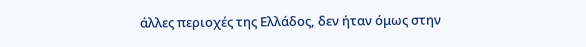άλλες περιοχές της Ελλάδος, δεν ήταν όμως στην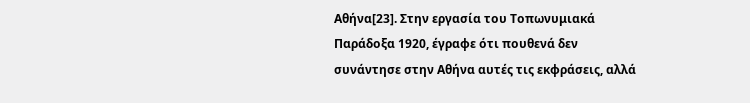Αθήνα[23]. Στην εργασία του Τοπωνυμιακά Παράδοξα 1920, έγραφε ότι πουθενά δεν συνάντησε στην Αθήνα αυτές τις εκφράσεις, αλλά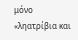μόνο «ληατρίβια και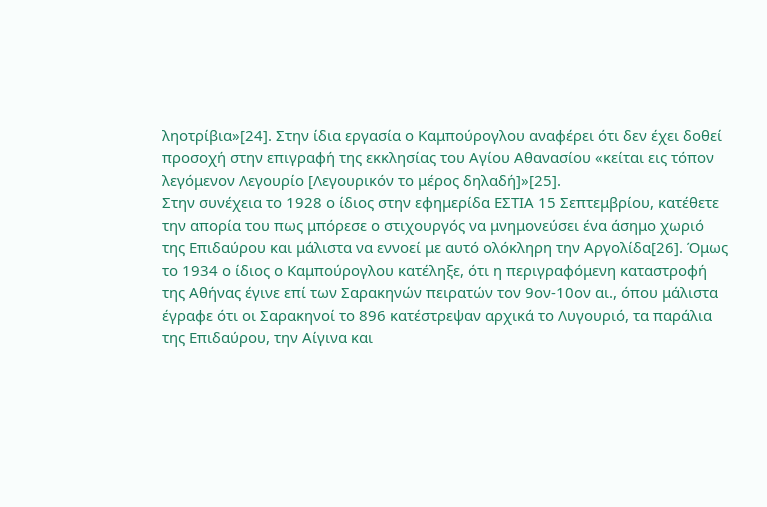ληοτρίβια»[24]. Στην ίδια εργασία ο Καμπούρογλου αναφέρει ότι δεν έχει δοθεί προσοχή στην επιγραφή της εκκλησίας του Αγίου Αθανασίου «κείται εις τόπον λεγόμενον Λεγουρίο [Λεγουρικόν το μέρος δηλαδή]»[25].
Στην συνέχεια το 1928 ο ίδιος στην εφημερίδα ΕΣΤΙΑ 15 Σεπτεμβρίου, κατέθετε την απορία του πως μπόρεσε ο στιχουργός να μνημονεύσει ένα άσημο χωριό της Επιδαύρου και μάλιστα να εννοεί με αυτό ολόκληρη την Αργολίδα[26]. Όμως το 1934 ο ίδιος ο Καμπούρογλου κατέληξε, ότι η περιγραφόμενη καταστροφή της Αθήνας έγινε επί των Σαρακηνών πειρατών τον 9ον-10ον αι., όπου μάλιστα έγραφε ότι οι Σαρακηνοί το 896 κατέστρεψαν αρχικά το Λυγουριό, τα παράλια της Επιδαύρου, την Αίγινα και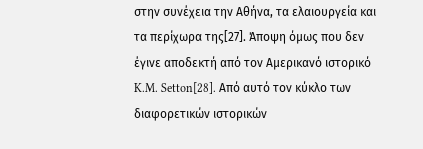στην συνέχεια την Αθήνα, τα ελαιουργεία και τα περίχωρα της[27]. Άποψη όμως που δεν έγινε αποδεκτή από τον Αμερικανό ιστορικό K.M. Setton[28]. Από αυτό τον κύκλο των διαφορετικών ιστορικών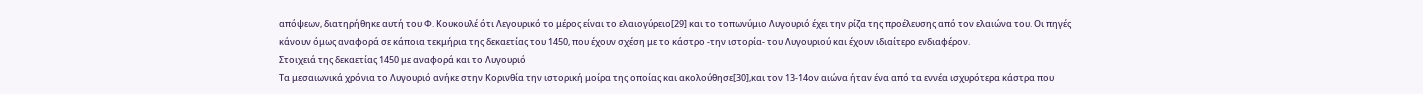απόψεων, διατηρήθηκε αυτή του Φ. Κουκουλέ ότι Λεγουρικό το μέρος είναι το ελαιογύρειο[29] και το τοπωνύμιο Λυγουριό έχει την ρίζα της προέλευσης από τον ελαιώνα του. Οι πηγές κάνουν όμως αναφορά σε κάποια τεκμήρια της δεκαετίας του 1450, που έχουν σχέση με το κάστρο -την ιστορία- του Λυγουριού και έχουν ιδιαίτερο ενδιαφέρον.
Στοιχειά της δεκαετίας 1450 με αναφορά και το Λυγουριό
Τα μεσαιωνικά χρόνια το Λυγουριό ανήκε στην Κορινθία την ιστορική μοίρα της οποίας και ακολούθησε[30],και τον 13-14ον αιώνα ήταν ένα από τα εννέα ισχυρότερα κάστρα που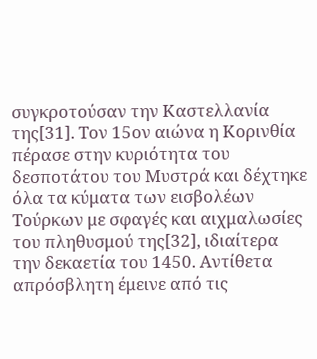συγκροτούσαν την Καστελλανία της[31]. Τον 15ον αιώνα η Κορινθία πέρασε στην κυριότητα του δεσποτάτου του Μυστρά και δέχτηκε όλα τα κύματα των εισβολέων Τούρκων με σφαγές και αιχμαλωσίες του πληθυσμού της[32], ιδιαίτερα την δεκαετία του 1450. Αντίθετα απρόσβλητη έμεινε από τις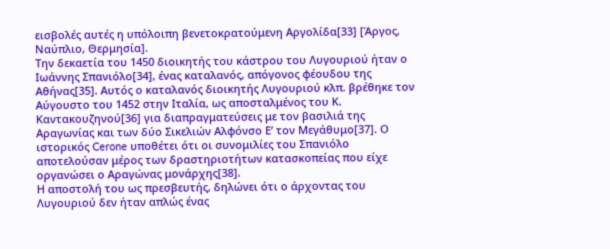εισβολές αυτές η υπόλοιπη βενετοκρατούμενη Αργολίδα[33] [Άργος, Ναύπλιο, Θερμησία].
Την δεκαετία του 1450 διοικητής του κάστρου του Λυγουριού ήταν ο Ιωάννης Σπανιόλο[34], ένας καταλανός, απόγονος φέουδου της Αθήνας[35]. Αυτός ο καταλανός διοικητής Λυγουριού κλπ. βρέθηκε τον Αύγουστο του 1452 στην Ιταλία, ως αποσταλμένος του Κ. Καντακουζηνού[36] για διαπραγματεύσεις με τον βασιλιά της Αραγωνίας και των δύο Σικελιών Αλφόνσο Ε’ τον Μεγάθυμο[37]. Ο ιστορικός Cerone υποθέτει ότι οι συνομιλίες του Σπανιόλο αποτελούσαν μέρος των δραστηριοτήτων κατασκοπείας που είχε οργανώσει ο Αραγώνας μονάρχης[38].
Η αποστολή του ως πρεσβευτής, δηλώνει ότι ο άρχοντας του Λυγουριού δεν ήταν απλώς ένας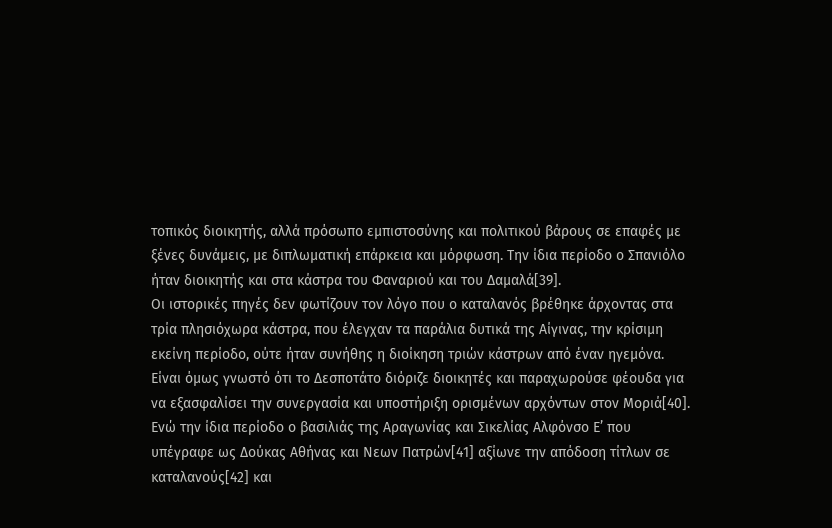τοπικός διοικητής, αλλά πρόσωπο εμπιστοσύνης και πολιτικού βάρους σε επαφές με ξένες δυνάμεις, με διπλωματική επάρκεια και μόρφωση. Την ίδια περίοδο ο Σπανιόλο ήταν διοικητής και στα κάστρα του Φαναριού και του Δαμαλά[39].
Οι ιστορικές πηγές δεν φωτίζουν τον λόγο που ο καταλανός βρέθηκε άρχοντας στα τρία πλησιόχωρα κάστρα, που έλεγχαν τα παράλια δυτικά της Αίγινας, την κρίσιμη εκείνη περίοδο, ούτε ήταν συνήθης η διοίκηση τριών κάστρων από έναν ηγεμόνα. Είναι όμως γνωστό ότι το Δεσποτάτο διόριζε διοικητές και παραχωρούσε φέουδα για να εξασφαλίσει την συνεργασία και υποστήριξη ορισμένων αρχόντων στον Μοριά[40]. Ενώ την ίδια περίοδο ο βασιλιάς της Αραγωνίας και Σικελίας Αλφόνσο Ε’ που υπέγραφε ως Δούκας Αθήνας και Νεων Πατρών[41] αξίωνε την απόδοση τίτλων σε καταλανούς[42] και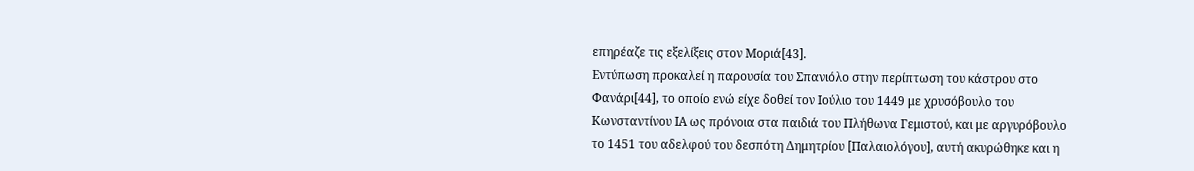επηρέαζε τις εξελίξεις στον Μοριά[43].
Εντύπωση προκαλεί η παρουσία του Σπανιόλο στην περίπτωση του κάστρου στο Φανάρι[44], το οποίο ενώ είχε δοθεί τον Ιούλιο του 1449 με χρυσόβουλο του Κωνσταντίνου ΙΑ ως πρόνοια στα παιδιά του Πλήθωνα Γεμιστού, και με αργυρόβουλο το 1451 του αδελφού του δεσπότη Δημητρίου [Παλαιολόγου], αυτή ακυρώθηκε και η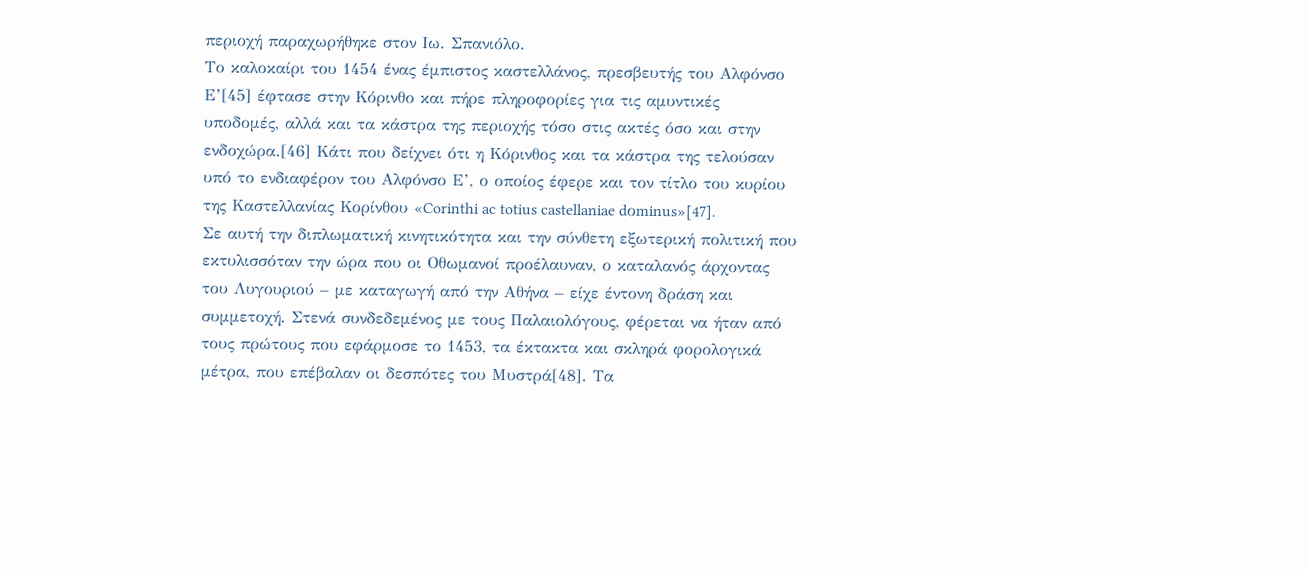περιοχή παραχωρήθηκε στον Ιω. Σπανιόλο.
Το καλοκαίρι του 1454 ένας έμπιστος καστελλάνος, πρεσβευτής του Αλφόνσο Ε’[45] έφτασε στην Κόρινθο και πήρε πληροφορίες για τις αμυντικές υποδομές, αλλά και τα κάστρα της περιοχής τόσο στις ακτές όσο και στην ενδοχώρα.[46] Κάτι που δείχνει ότι η Κόρινθος και τα κάστρα της τελούσαν υπό το ενδιαφέρον του Αλφόνσο Ε’, ο οποίος έφερε και τον τίτλο του κυρίου της Καστελλανίας Κορίνθου «Corinthi ac totius castellaniae dοminus»[47].
Σε αυτή την διπλωματική κινητικότητα και την σύνθετη εξωτερική πολιτική που εκτυλισσόταν την ώρα που οι Οθωμανοί προέλαυναν, ο καταλανός άρχοντας του Λυγουριού – με καταγωγή από την Αθήνα – είχε έντονη δράση και συμμετοχή. Στενά συνδεδεμένος με τους Παλαιολόγους, φέρεται να ήταν από τους πρώτους που εφάρμοσε το 1453, τα έκτακτα και σκληρά φορολογικά μέτρα, που επέβαλαν οι δεσπότες του Μυστρά[48]. Τα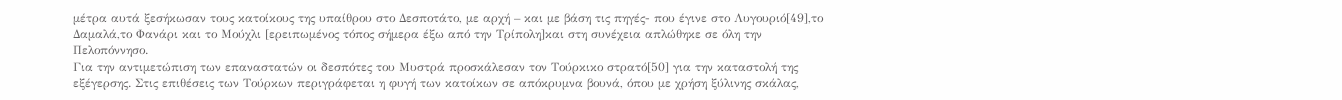μέτρα αυτά ξεσήκωσαν τους κατοίκους της υπαίθρου στο Δεσποτάτο, με αρχή – και με βάση τις πηγές- που έγινε στο Λυγουριό[49],το Δαμαλά,το Φανάρι και το Μούχλι [ερειπωμένος τόπος σήμερα έξω από την Τρίπολη]και στη συνέχεια απλώθηκε σε όλη την Πελοπόννησο.
Για την αντιμετώπιση των επαναστατών οι δεσπότες του Μυστρά προσκάλεσαν τον Τούρκικο στρατό[50] για την καταστολή της εξέγερσης. Στις επιθέσεις των Τούρκων περιγράφεται η φυγή των κατοίκων σε απόκρυμνα βουνά, όπου με χρήση ξύλινης σκάλας,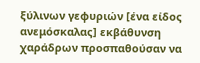ξύλινων γεφυριών [ένα είδος ανεμόσκαλας] εκβάθυνση χαράδρων προσπαθούσαν να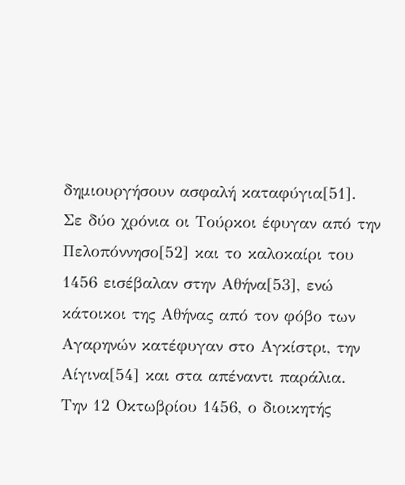δημιουργήσουν ασφαλή καταφύγια[51].
Σε δύο χρόνια οι Τούρκοι έφυγαν από την Πελοπόννησο[52] και το καλοκαίρι του 1456 εισέβαλαν στην Αθήνα[53], ενώ κάτοικοι της Αθήνας από τον φόβο των Αγαρηνών κατέφυγαν στο Αγκίστρι, την Αίγινα[54] και στα απέναντι παράλια.
Την 12 Οκτωβρίου 1456, ο διοικητής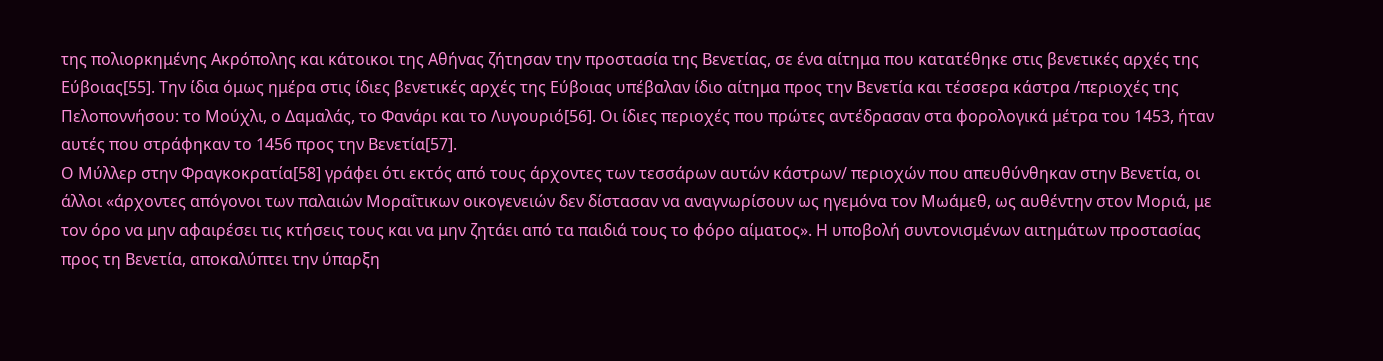της πολιορκημένης Ακρόπολης και κάτοικοι της Αθήνας ζήτησαν την προστασία της Βενετίας, σε ένα αίτημα που κατατέθηκε στις βενετικές αρχές της Εύβοιας[55]. Την ίδια όμως ημέρα στις ίδιες βενετικές αρχές της Εύβοιας υπέβαλαν ίδιο αίτημα προς την Βενετία και τέσσερα κάστρα /περιοχές της Πελοποννήσου: το Μούχλι, ο Δαμαλάς, το Φανάρι και το Λυγουριό[56]. Οι ίδιες περιοχές που πρώτες αντέδρασαν στα φορολογικά μέτρα του 1453, ήταν αυτές που στράφηκαν το 1456 προς την Βενετία[57].
Ο Μύλλερ στην Φραγκοκρατία[58] γράφει ότι εκτός από τους άρχοντες των τεσσάρων αυτών κάστρων/ περιοχών που απευθύνθηκαν στην Βενετία, οι άλλοι «άρχοντες απόγονοι των παλαιών Μοραΐτικων οικογενειών δεν δίστασαν να αναγνωρίσουν ως ηγεμόνα τον Μωάμεθ, ως αυθέντην στον Μοριά, με τον όρο να μην αφαιρέσει τις κτήσεις τους και να μην ζητάει από τα παιδιά τους το φόρο αίματος». Η υποβολή συντονισμένων αιτημάτων προστασίας προς τη Βενετία, αποκαλύπτει την ύπαρξη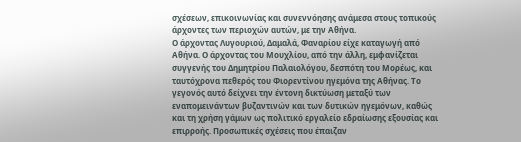σχέσεων, επικοινωνίας και συνεννόησης ανάμεσα στους τοπικούς άρχοντες των περιοχών αυτών, με την Αθήνα.
Ο άρχοντας Λυγουριού, Δαμαλά, Φαναρίου είχε καταγωγή από Αθήνα. Ο άρχοντας του Μουχλίου, από την άλλη, εμφανίζεται συγγενής του Δημητρίου Παλαιολόγου, δεσπότη του Μορέως, και ταυτόχρονα πεθερός του Φιορεντίνου ηγεμόνα της Αθήνας. Το γεγονός αυτό δείχνει την έντονη δικτύωση μεταξύ των εναπομεινάντων βυζαντινών και των δυτικών ηγεμόνων, καθώς και τη χρήση γάμων ως πολιτικό εργαλείο εδραίωσης εξουσίας και επιρροής. Προσωπικές σχέσεις που έπαιζαν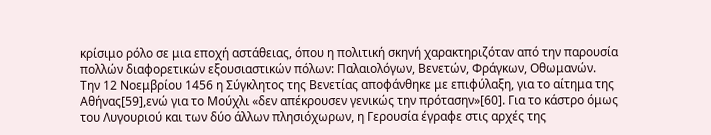κρίσιμο ρόλο σε μια εποχή αστάθειας, όπου η πολιτική σκηνή χαρακτηριζόταν από την παρουσία πολλών διαφορετικών εξουσιαστικών πόλων: Παλαιολόγων, Βενετών, Φράγκων, Οθωμανών.
Την 12 Νοεμβρίου 1456 η Σύγκλητος της Βενετίας αποφάνθηκε με επιφύλαξη, για το αίτημα της Αθήνας[59],ενώ για το Μούχλι «δεν απέκρουσεν γενικώς την πρότασην»[60]. Για το κάστρο όμως του Λυγουριού και των δύο άλλων πλησιόχωρων, η Γερουσία έγραφε στις αρχές της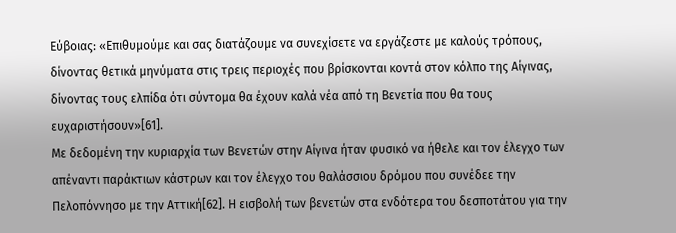Εύβοιας: «Επιθυμούμε και σας διατάζουμε να συνεχίσετε να εργάζεστε με καλούς τρόπους, δίνοντας θετικά μηνύματα στις τρεις περιοχές που βρίσκονται κοντά στον κόλπο της Αίγινας, δίνοντας τους ελπίδα ότι σύντομα θα έχουν καλά νέα από τη Βενετία που θα τους ευχαριστήσουν»[61].
Με δεδομένη την κυριαρχία των Βενετών στην Αίγινα ήταν φυσικό να ήθελε και τον έλεγχο των απέναντι παράκτιων κάστρων και τον έλεγχο του θαλάσσιου δρόμου που συνέδεε την Πελοπόννησο με την Αττική[62]. Η εισβολή των βενετών στα ενδότερα του δεσποτάτου για την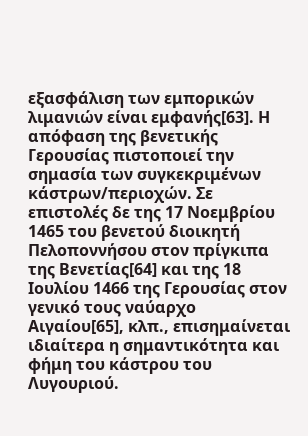εξασφάλιση των εμπορικών λιμανιών είναι εμφανής[63]. Η απόφαση της βενετικής Γερουσίας πιστοποιεί την σημασία των συγκεκριμένων κάστρων/περιοχών. Σε επιστολές δε της 17 Νοεμβρίου 1465 του βενετού διοικητή Πελοποννήσου στον πρίγκιπα της Βενετίας[64] και της 18 Ιουλίου 1466 της Γερουσίας στον γενικό τους ναύαρχο Αιγαίου[65], κλπ., επισημαίνεται ιδιαίτερα η σημαντικότητα και φήμη του κάστρου του Λυγουριού.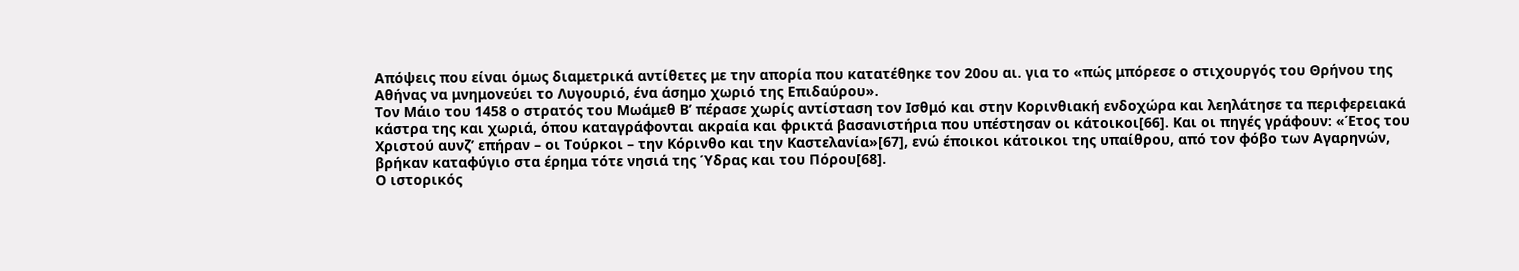Απόψεις που είναι όμως διαμετρικά αντίθετες με την απορία που κατατέθηκε τον 20ου αι. για το «πώς μπόρεσε ο στιχουργός του Θρήνου της Αθήνας να μνημονεύει το Λυγουριό, ένα άσημο χωριό της Επιδαύρου».
Τον Μάιο του 1458 ο στρατός του Μωάμεθ Β’ πέρασε χωρίς αντίσταση τον Ισθμό και στην Κορινθιακή ενδοχώρα και λεηλάτησε τα περιφερειακά κάστρα της και χωριά, όπου καταγράφονται ακραία και φρικτά βασανιστήρια που υπέστησαν οι κάτοικοι[66]. Και οι πηγές γράφουν: «Έτος του Χριστού αυνζ’ επήραν – οι Τούρκοι – την Κόρινθο και την Καστελανία»[67], ενώ έποικοι κάτοικοι της υπαίθρου, από τον φόβο των Αγαρηνών, βρήκαν καταφύγιο στα έρημα τότε νησιά της Ύδρας και του Πόρου[68].
Ο ιστορικός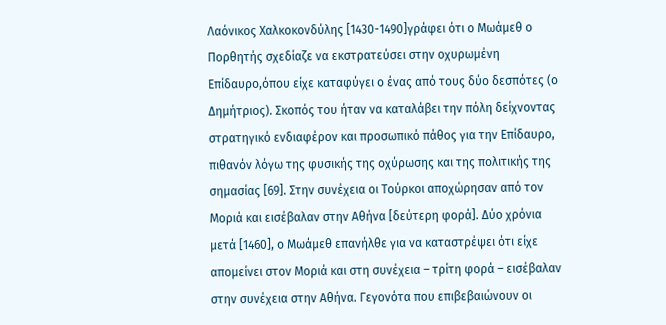Λαόνικος Χαλκοκονδύλης [1430-1490]γράφει ότι ο Μωάμεθ ο Πορθητής σχεδίαζε να εκστρατεύσει στην οχυρωμένη Επίδαυρο,όπου είχε καταφύγει ο ένας από τους δύο δεσπότες (ο Δημήτριος). Σκοπός του ήταν να καταλάβει την πόλη δείχνοντας στρατηγικό ενδιαφέρον και προσωπικό πάθος για την Επίδαυρο, πιθανόν λόγω της φυσικής της οχύρωσης και της πολιτικής της σημασίας [69]. Στην συνέχεια οι Τούρκοι αποχώρησαν από τον Μοριά και εισέβαλαν στην Αθήνα [δεύτερη φορά]. Δύο χρόνια μετά [1460], ο Μωάμεθ επανήλθε για να καταστρέψει ότι είχε απομείνει στον Μοριά και στη συνέχεια – τρίτη φορά – εισέβαλαν στην συνέχεια στην Αθήνα. Γεγονότα που επιβεβαιώνουν οι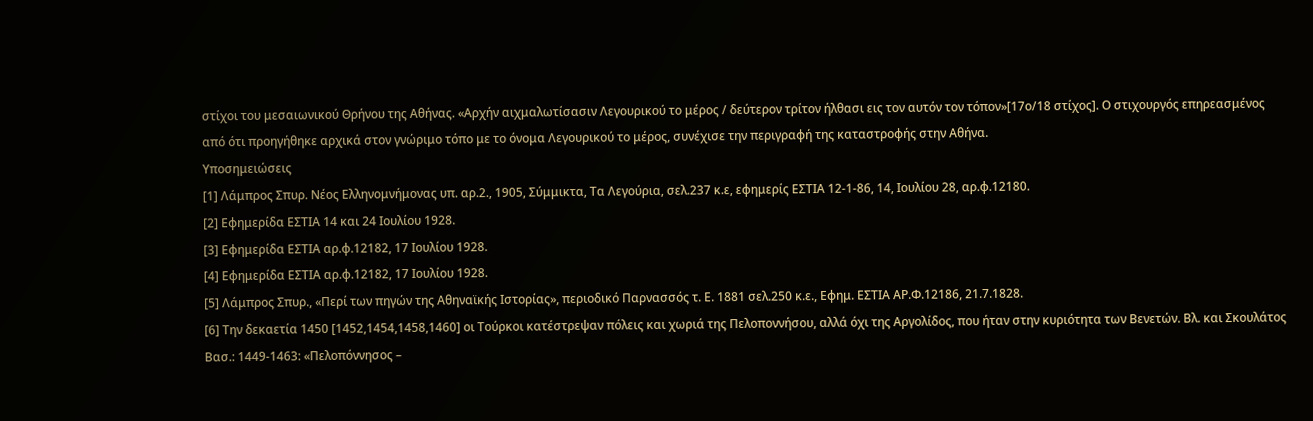στίχοι του μεσαιωνικού Θρήνου της Αθήνας. «Αρχήν αιχμαλωτίσασιν Λεγουρικού το μέρος / δεύτερον τρίτον ήλθασι εις τον αυτόν τον τόπον»[17ο/18 στίχος]. Ο στιχουργός επηρεασμένος από ότι προηγήθηκε αρχικά στον γνώριμο τόπο με το όνομα Λεγουρικού το μέρος, συνέχισε την περιγραφή της καταστροφής στην Αθήνα.
Υποσημειώσεις
[1] Λάμπρος Σπυρ. Νέος Ελληνομνήμονας υπ. αρ.2., 1905, Σύμμικτα, Τα Λεγούρια, σελ.237 κ.ε, εφημερίς ΕΣΤΙΑ 12-1-86, 14, Ιουλίου 28, αρ.φ.12180.
[2] Εφημερίδα ΕΣΤΙΑ 14 και 24 Ιουλίου 1928.
[3] Εφημερίδα ΕΣΤΙΑ αρ.φ.12182, 17 Ιουλίου 1928.
[4] Εφημερίδα ΕΣΤΙΑ αρ.φ.12182, 17 Ιουλίου 1928.
[5] Λάμπρος Σπυρ., «Περί των πηγών της Αθηναϊκής Ιστορίας», περιοδικό Παρνασσός τ. Ε. 1881 σελ.250 κ.ε., Εφημ. ΕΣΤΙΑ ΑΡ.Φ.12186, 21.7.1828.
[6] Την δεκαετία 1450 [1452,1454,1458,1460] οι Τούρκοι κατέστρεψαν πόλεις και χωριά της Πελοποννήσου, αλλά όχι της Αργολίδος, που ήταν στην κυριότητα των Βενετών. Βλ. και Σκουλάτος Βασ.: 1449-1463: «Πελοπόννησος –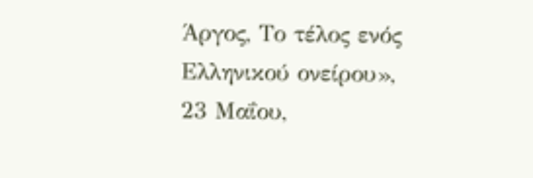Άργος, Το τέλος ενός Ελληνικού ονείρου», 23 Μαΐου,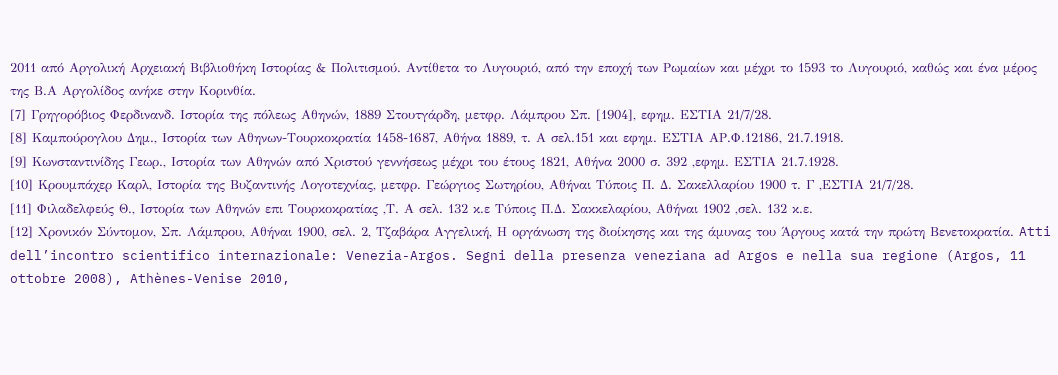2011 από Αργολική Αρχειακή Βιβλιοθήκη Ιστορίας & Πολιτισμού. Αντίθετα το Λυγουριό, από την εποχή των Ρωμαίων και μέχρι το 1593 το Λυγουριό, καθώς και ένα μέρος της Β.Α Αργολίδος ανήκε στην Κορινθία.
[7] Γρηγορόβιος Φερδινανδ. Ιστορία της πόλεως Αθηνών, 1889 Στουτγάρδη, μετφρ. Λάμπρου Σπ. [1904], εφημ. ΕΣΤΙΑ 21/7/28.
[8] Καμπούρογλου Δημ., Ιστορία των Αθηνων-Τουρκοκρατία 1458-1687, Αθήνα 1889, τ. Α σελ.151 και εφημ. ΕΣΤΙΑ ΑΡ.Φ.12186, 21.7.1918.
[9] Κωνσταντινίδης Γεωρ., Ιστορία των Αθηνών από Χριστού γεννήσεως μέχρι του έτους 1821, Αθήνα 2000 σ. 392 ,εφημ. ΕΣΤΙΑ 21.7.1928.
[10] Κρουμπάχερ Καρλ, Ιστορία της Βυζαντινής Λογοτεχνίας, μετφρ. Γεώργιος Σωτηρίου, Αθήναι Τύποις Π. Δ. Σακελλαρίου 1900 τ. Γ ,ΕΣΤΙΑ 21/7/28.
[11] Φιλαδελφεύς Θ., Ιστορία των Αθηνών επι Τουρκοκρατίας ,Τ. Α σελ. 132 κ.ε Τύποις Π.Δ. Σακκελαρίου, Αθήναι 1902 ,σελ. 132 κ.ε.
[12] Χρονικόν Σύντομον, Σπ. Λάμπρου, Αθήναι 1900, σελ. 2, Τζαβάρα Αγγελική, Η οργάνωση της διοίκησης και της άμυνας του Άργους κατά την πρώτη Βενετοκρατία. Atti dell’incontro scientifico internazionale: Venezia-Argos. Segni della presenza veneziana ad Argos e nella sua regione (Argos, 11 ottobre 2008), Athènes-Venise 2010,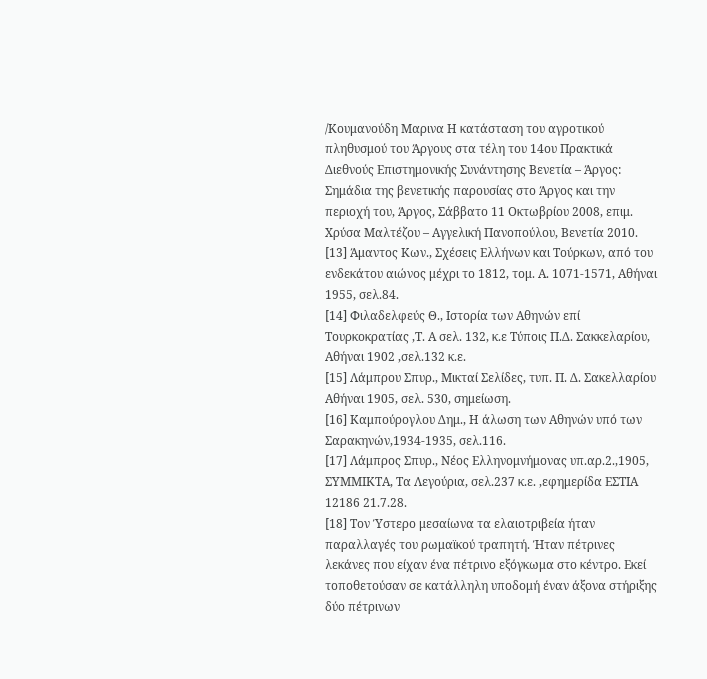/Κουμανούδη Μαρινα Η κατάσταση του αγροτικού πληθυσμού του Άργους στα τέλη του 14ου Πρακτικά Διεθνούς Επιστημονικής Συνάντησης Βενετία – Άργος: Σημάδια της βενετικής παρουσίας στο Άργος και την περιοχή του, Άργος, Σάββατο 11 Οκτωβρίου 2008, επιμ. Χρύσα Μαλτέζου – Αγγελική Πανοπούλου, Βενετία 2010.
[13] Άμαντος Κων., Σχέσεις Ελλήνων και Τούρκων, από του ενδεκάτου αιώνος μέχρι το 1812, τομ. Α. 1071-1571, Αθήναι 1955, σελ.84.
[14] Φιλαδελφεύς Θ., Ιστορία των Αθηνών επί Τουρκοκρατίας ,Τ. Α σελ. 132, κ.ε Τύποις Π.Δ. Σακκελαρίου, Αθήναι 1902 ,σελ.132 κ.ε.
[15] Λάμπρου Σπυρ., Μικταί Σελίδες, τυπ. Π. Δ. Σακελλαρίου Αθήναι 1905, σελ. 530, σημείωση.
[16] Καμπούρογλου Δημ., Η άλωση των Αθηνών υπό των Σαρακηνών,1934-1935, σελ.116.
[17] Λάμπρος Σπυρ., Νέος Ελληνομνήμονας υπ.αρ.2.,1905, ΣΥΜΜΙΚΤΑ, Τα Λεγούρια, σελ.237 κ.ε. ,εφημερίδα ΕΣΤΙΑ 12186 21.7.28.
[18] Τον Ύστερο μεσαίωνα τα ελαιοτριβεία ήταν παραλλαγές του ρωμαϊκού τραπητή. Ήταν πέτρινες λεκάνες που είχαν ένα πέτρινο εξόγκωμα στο κέντρο. Εκεί τοποθετούσαν σε κατάλληλη υποδομή έναν άξονα στήριξης δύο πέτρινων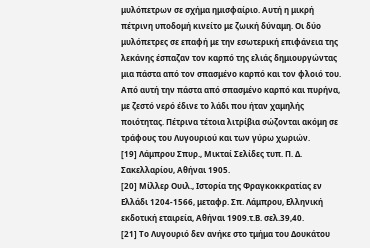μυλόπετρων σε σχήμα ημισφαίριο. Αυτή η μικρή πέτρινη υποδομή κινείτο με ζωική δύναμη. Οι δύο μυλόπετρες σε επαφή με την εσωτερική επιφάνεια της λεκάνης έσπαζαν τον καρπό της ελιάς δημιουργώντας μια πάστα από τον σπασμένο καρπό και τον φλοιό του. Από αυτή την πάστα από σπασμένο καρπό και πυρήνα, με ζεστό νερό έδινε το λάδι που ήταν χαμηλής ποιότητας. Πέτρινα τέτοια λιτρίβια σώζονται ακόμη σε τράφους του Λυγουριού και των γύρω χωριών.
[19] Λάμπρου Σπυρ., Μικταί Σελίδες τυπ. Π. Δ. Σακελλαρίου, Αθήναι 1905.
[20] Μίλλερ Ουιλ., Ιστορία της Φραγκοκκρατίας εν Ελλάδι 1204-1566, μεταφρ. Σπ. Λάμπρου, Ελληνική εκδοτική εταιρεία, Αθήναι 1909.τ.Β. σελ.39,40.
[21] Το Λυγουριό δεν ανήκε στο τμήμα του Δουκάτου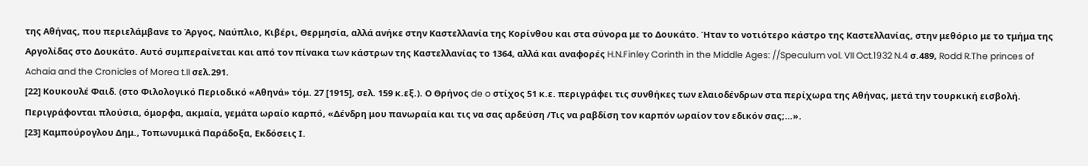της Αθήνας, που περιελάμβανε το Άργος, Ναύπλιο, Κιβέρι, Θερμησία, αλλά ανήκε στην Καστελλανία της Κορίνθου και στα σύνορα με το Δουκάτο. Ήταν το νοτιότερο κάστρο της Καστελλανίας, στην μεθόριο με το τμήμα της Αργολίδας στο Δουκάτο. Αυτό συμπεραίνεται και από τον πίνακα των κάστρων της Καστελλανίας το 1364, αλλά και αναφορές H.N.Finley Corinth in the Middle Ages: //Speculum vol. VII Oct.1932 N.4 σ.489, Rodd R.The princes of Achaia and the Cronicles of Morea t.II σελ.291.
[22] Κουκουλέ Φαιδ. (στο Φιλολογικό Περιοδικό «Αθηνά» τόμ. 27 [1915], σελ. 159 κ.εξ.). Ο Θρήνος de o στίχος 51 κ.ε. περιγράφει τις συνθήκες των ελαιοδένδρων στα περίχωρα της Αθήνας, μετά την τουρκική εισβολή. Περιγράφονται πλούσια, όμορφα, ακμαία, γεμάτα ωραίο καρπό, «Δένδρη μου πανωραία και τις να σας αρδεύση /Τις να ραβδίση τον καρπόν ωραίον τον εδικόν σας;…».
[23] Καμπούρογλου Δημ., Τοπωνυμικά Παράδοξα, Εκδόσεις Ι.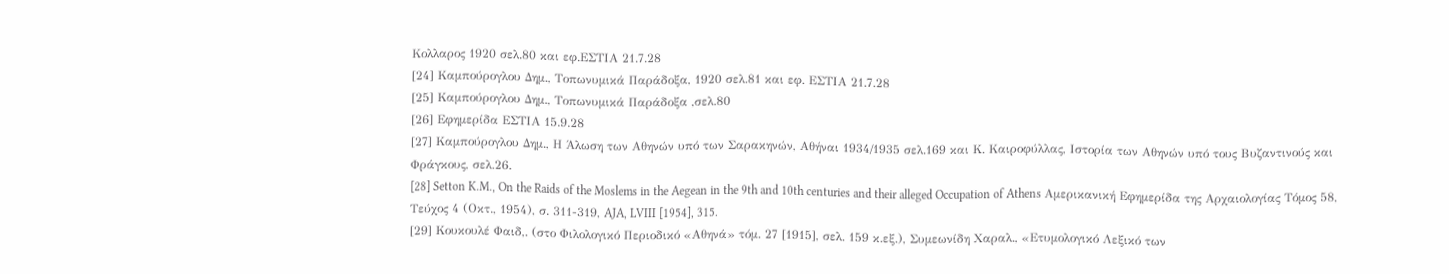Κολλαρος 1920 σελ.80 και εφ.ΕΣΤΙΑ 21.7.28
[24] Καμπούρογλου Δημ., Τοπωνυμικά Παράδοξα, 1920 σελ.81 και εφ. ΕΣΤΙΑ 21.7.28
[25] Καμπούρογλου Δημ., Τοπωνυμικά Παράδοξα ,σελ.80
[26] Εφημερίδα ΕΣΤΙΑ 15.9.28
[27] Καμπούρογλου Δημ., Η Άλωση των Αθηνών υπό των Σαρακηνών, Αθήναι 1934/1935 σελ.169 και Κ. Καιροφύλλας, Ιστορία των Αθηνών υπό τους Βυζαντινούς και Φράγκους, σελ.26.
[28] Setton K.M., On the Raids of the Moslems in the Aegean in the 9th and 10th centuries and their alleged Occupation of Athens Αμερικανική Εφημερίδα της Αρχαιολογίας Τόμος 58, Τεύχος 4 (Οκτ., 1954), σ. 311-319, AJA, LVIII [1954], 315.
[29] Κουκουλέ Φαιδ,. (στο Φιλολογικό Περιοδικό «Αθηνά» τόμ. 27 [1915], σελ. 159 κ.εξ.), Συμεωνίδη Χαραλ., «Ετυμολογικό Λεξικό των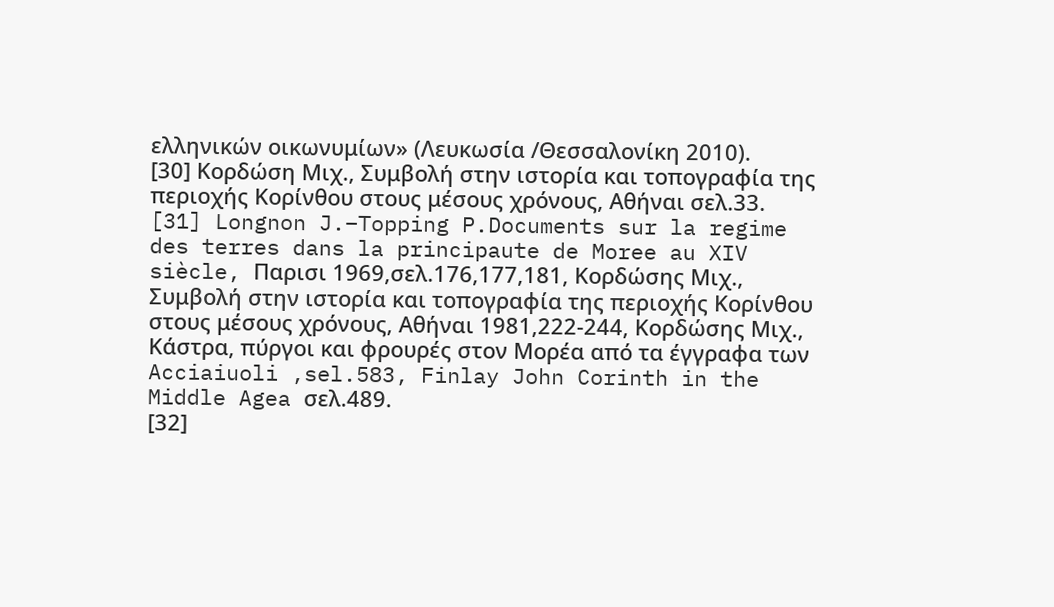ελληνικών οικωνυμίων» (Λευκωσία /Θεσσαλονίκη 2010).
[30] Κορδώση Mιχ., Συμβολή στην ιστορία και τοπογραφία της περιοχής Κορίνθου στους μέσους χρόνους, Αθήναι σελ.33.
[31] Longnon J.–Topping P.Documents sur la regime des terres dans la principaute de Moree au XIV siècle, Παρισι 1969,σελ.176,177,181, Κορδώσης Μιχ., Συμβολή στην ιστορία και τοπογραφία της περιοχής Κορίνθου στους μέσους χρόνους, Αθήναι 1981,222-244, Κορδώσης Μιχ., Κάστρα, πύργοι και φρουρές στον Μορέα από τα έγγραφα των Acciaiuoli ,sel.583, Finlay John Corinth in the Middle Agea σελ.489.
[32]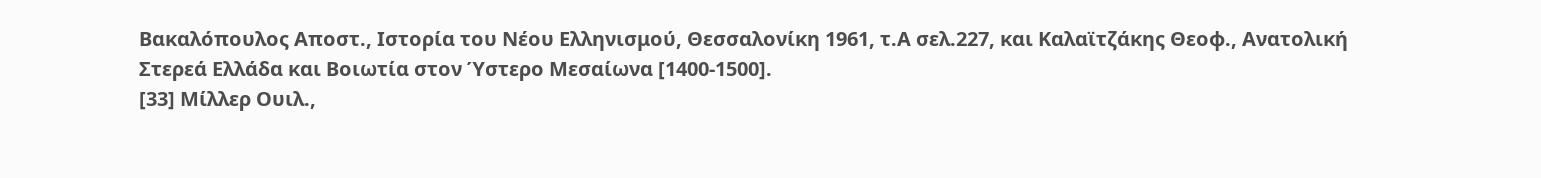Βακαλόπουλος Αποστ., Ιστορία του Νέου Ελληνισμού, Θεσσαλονίκη 1961, τ.Α σελ.227, και Καλαϊτζάκης Θεοφ., Ανατολική Στερεά Ελλάδα και Βοιωτία στον Ύστερο Μεσαίωνα [1400-1500].
[33] Μίλλερ Ουιλ.,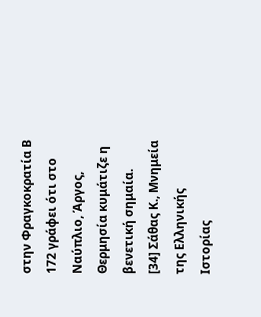στην Φραγκοκρατία Β 172 γράφει ότι στο Ναύπλιο, Άργος, Θερμησία κυμάτιζε η βενετική σημαία.
[34] Σάθας Κ., Μνημεία της Ελληνικής Ιστορίας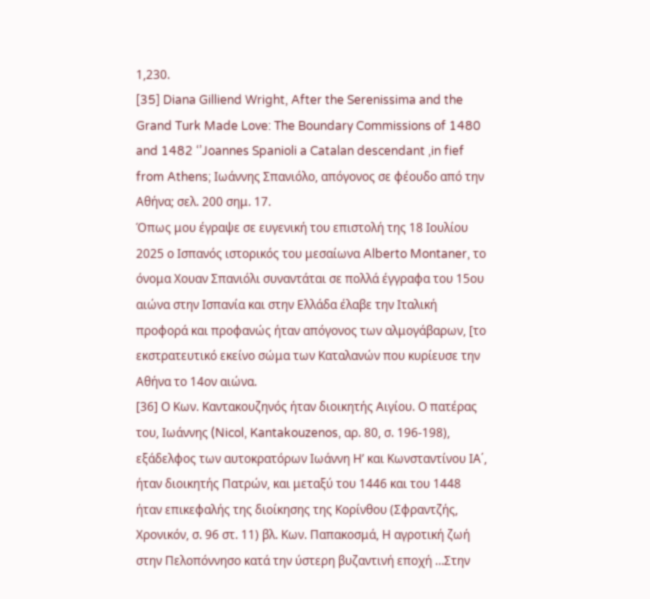1,230.
[35] Diana Gilliend Wright, After the Serenissima and the Grand Turk Made Love: The Boundary Commissions of 1480 and 1482 ‘’Joannes Spanioli a Catalan descendant ,in fief from Athens; Ιωάννης Σπανιόλο, απόγονος σε φέουδο από την Αθήνα; σελ. 200 σημ. 17.
Όπως μου έγραψε σε ευγενική του επιστολή της 18 Ιουλίου 2025 ο Ισπανός ιστορικός του μεσαίωνα Alberto Montaner, το όνομα Χουαν Σπανιόλι συναντάται σε πολλά έγγραφα του 15ου αιώνα στην Ισπανία και στην Ελλάδα έλαβε την Ιταλική προφορά και προφανώς ήταν απόγονος των αλμογάβαρων, [το εκστρατευτικό εκείνο σώμα των Καταλανών που κυρίευσε την Αθήνα το 14ον αιώνα.
[36] Ο Κων. Καντακουζηνός ήταν διοικητής Αιγίου. Ο πατέρας του, Ιωάννης (Nicol, Kantakouzenos, αρ. 80, σ. 196-198), εξάδελφος των αυτοκρατόρων Ιωάννη Η’ και Κωνσταντίνου ΙΑ΄, ήταν διοικητής Πατρών, και μεταξύ του 1446 και του 1448 ήταν επικεφαλής της διοίκησης της Κορίνθου (Σφραντζής, Χρονικόν, σ. 96 στ. 11) βλ. Κων. Παπακοσμά, Η αγροτική ζωή στην Πελοπόννησο κατά την ύστερη βυζαντινή εποχή …Στην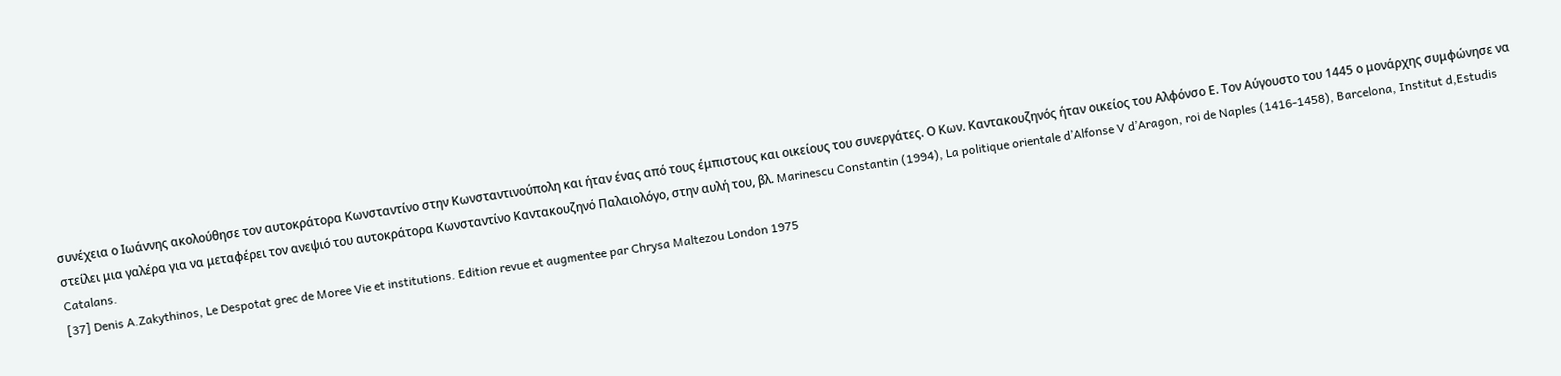συνέχεια ο Ιωάννης ακολούθησε τον αυτοκράτορα Κωνσταντίνο στην Κωνσταντινούπολη και ήταν ένας από τους έμπιστους και οικείους του συνεργάτες. Ο Κων. Καντακουζηνός ήταν οικείος του Αλφόνσο Ε. Τον Αύγουστο του 1445 ο μονάρχης συμφώνησε να στείλει μια γαλέρα για να μεταφέρει τον ανεψιό του αυτοκράτορα Κωνσταντίνο Καντακουζηνό Παλαιολόγο, στην αυλή του, βλ. Marinescu Constantin (1994), La politique orientale d’Alfonse V d’Aragon, roi de Naples (1416-1458), Barcelona, Institut d,Estudis Catalans.
[37] Denis A.Zakythinos, Le Despotat grec de Moree Vie et institutions. Edition revue et augmentee par Chrysa Maltezou London 1975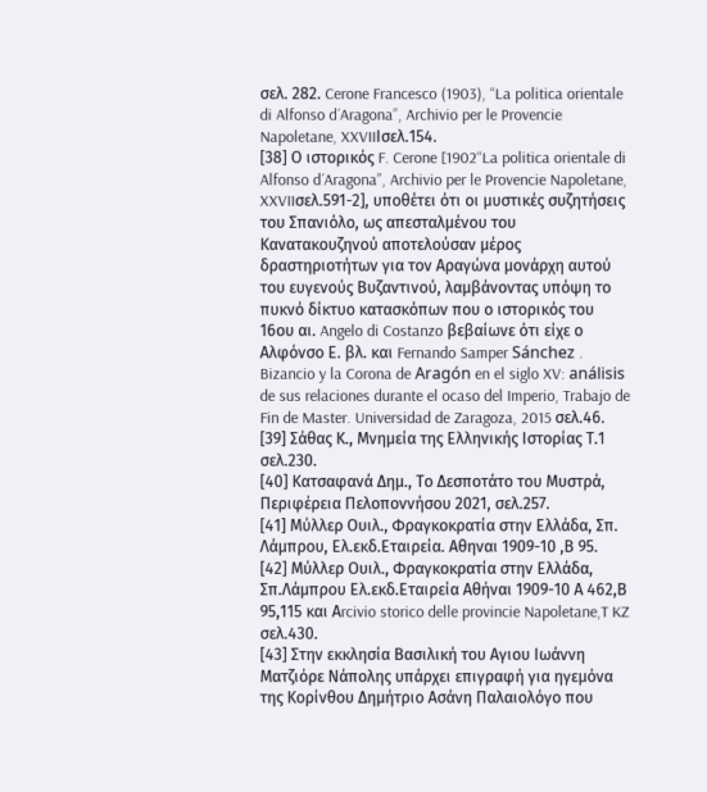σελ. 282. Cerone Francesco (1903), “La politica orientale di Alfonso d´Aragona”, Archivio per le Provencie Napoletane, XXVIIΙσελ.154.
[38] Ο ιστορικός F. Cerone [1902“La politica orientale di Alfonso d´Aragona”, Archivio per le Provencie Napoletane, XXVIIσελ.591-2], υποθέτει ότι οι μυστικές συζητήσεις του Σπανιόλο, ως απεσταλμένου του Κανατακουζηνού αποτελούσαν μέρος δραστηριοτήτων για τον Αραγώνα μονάρχη αυτού του ευγενούς Βυζαντινού, λαμβάνοντας υπόψη το πυκνό δίκτυο κατασκόπων που ο ιστορικός του 16ου αι. Angelo di Costanzo βεβαίωνε ότι είχε ο Αλφόνσο Ε. βλ. και Fernando Samper Sánchez . Bizancio y la Corona de Aragón en el siglo XV: análisis de sus relaciones durante el ocaso del Imperio, Trabajo de Fin de Master. Universidad de Zaragoza, 2015 σελ.46.
[39] Σάθας Κ., Μνημεία της Ελληνικής Ιστορίας Τ.1 σελ.230.
[40] Κατσαφανά Δημ., Το Δεσποτάτο του Μυστρά, Περιφέρεια Πελοποννήσου 2021, σελ.257.
[41] Μύλλερ Ουιλ., Φραγκοκρατία στην Ελλάδα, Σπ. Λάμπρου, Ελ.εκδ.Εταιρεία. Αθηναι 1909-10 ,Β 95.
[42] Μύλλερ Ουιλ., Φραγκοκρατία στην Ελλάδα, Σπ.Λάμπρου Ελ.εκδ.Εταιρεία Αθήναι 1909-10 Α 462,Β 95,115 και Αrcivio storico delle provincie Napoletane,T KZ σελ.430.
[43] Στην εκκλησία Βασιλική του Αγιου Ιωάννη Ματζιόρε Νάπολης υπάρχει επιγραφή για ηγεμόνα της Κορίνθου Δημήτριο Ασάνη Παλαιολόγο που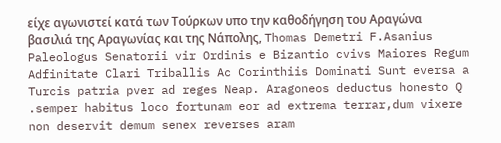είχε αγωνιστεί κατά των Τούρκων υπο την καθοδήγηση του Αραγώνα βασιλιά της Αραγωνίας και της Νάπολης, Thomas Demetri F.Asanius Paleologus Senatorii vir Ordinis e Bizantio cvivs Maiores Regum Adfinitate Clari Triballis Ac Corinthiis Dominati Sunt eversa a Turcis patria pver ad reges Neap. Aragoneos deductus honesto Q .semper habitus loco fortunam eor ad extrema terrar,dum vixere non deservit demum senex reverses aram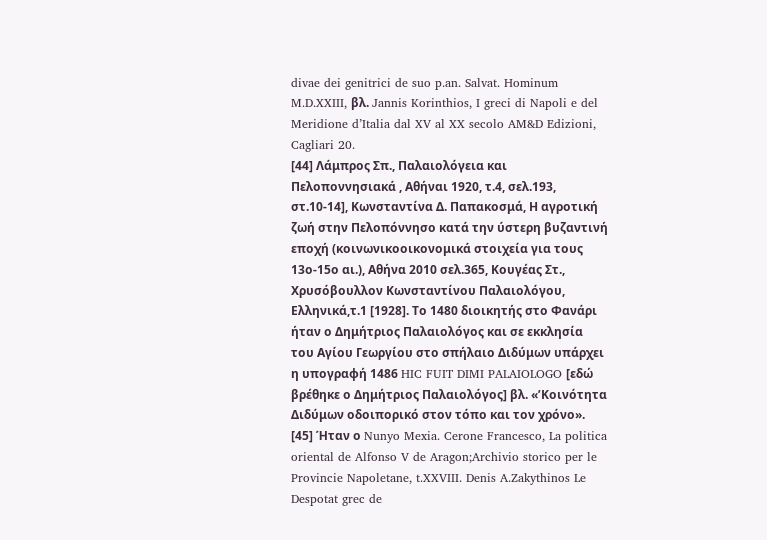divae dei genitrici de suo p.an. Salvat. Hominum M.D.XXIII, βλ. Jannis Korinthios, I greci di Napoli e del Meridione d’Italia dal XV al XX secolo AM&D Edizioni, Cagliari 20.
[44] Λάμπρος Σπ., Παλαιολόγεια και Πελοποννησιακά , Αθήναι 1920, τ.4, σελ.193, στ.10-14], Κωνσταντίνα Δ. Παπακοσμά, Η αγροτική ζωή στην Πελοπόννησο κατά την ύστερη βυζαντινή εποχή (κοινωνικοοικονομικά στοιχεία για τους 13ο-15ο αι.), Αθήνα 2010 σελ.365, Κουγέας Στ., Χρυσόβουλλον Κωνσταντίνου Παλαιολόγου, Ελληνικά,τ.1 [1928]. Το 1480 διοικητής στο Φανάρι ήταν ο Δημήτριος Παλαιολόγος και σε εκκλησία του Αγίου Γεωργίου στο σπήλαιο Διδύμων υπάρχει η υπογραφή 1486 HIC FUIT DIMI PALAIOLOGO [εδώ βρέθηκε ο Δημήτριος Παλαιολόγος] βλ. «’Κοινότητα Διδύμων οδοιπορικό στον τόπο και τον χρόνο».
[45] Ήταν ο Nunyo Mexia. Cerone Francesco, La politica oriental de Alfonso V de Aragon;Archivio storico per le Provincie Napoletane, t.XXVIII. Denis A.Zakythinos Le Despotat grec de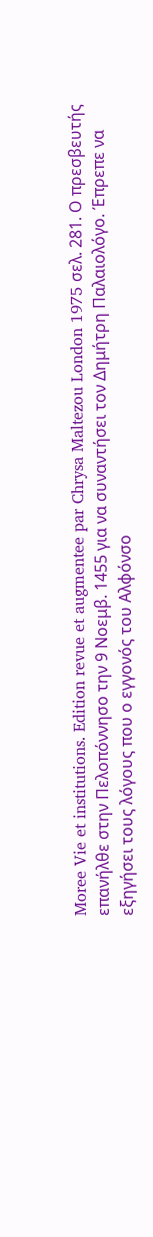Moree Vie et institutions. Edition revue et augmentee par Chrysa Maltezou London 1975 σελ. 281. Ο πρεσβευτής επανήλθε στην Πελοπόννησο την 9 Νοεμβ. 1455 για να συναντήσει τον Δημήτρη Παλαιολόγο. Έπρεπε να εξηγήσει τους λόγους που ο εγγονός του Αλφόνσο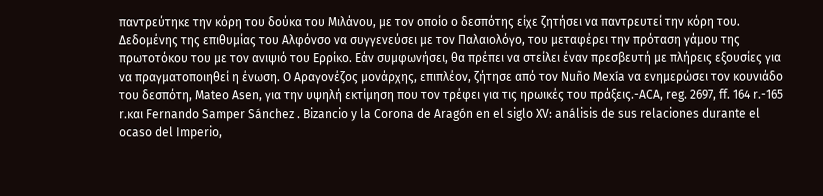παντρεύτηκε την κόρη του δούκα του Μιλάνου, με τον οποίο ο δεσπότης είχε ζητήσει να παντρευτεί την κόρη του. Δεδομένης της επιθυμίας του Αλφόνσο να συγγενεύσει με τον Παλαιολόγο, του μεταφέρει την πρόταση γάμου της πρωτοτόκου του με τον ανιψιό του Ερρίκο. Εάν συμφωνήσει, θα πρέπει να στείλει έναν πρεσβευτή με πλήρεις εξουσίες για να πραγματοποιηθεί η ένωση. Ο Αραγονέζος μονάρχης, επιπλέον, ζήτησε από τον Nuño Mexía να ενημερώσει τον κουνιάδο του δεσπότη, Mateo Asen, για την υψηλή εκτίμηση που τον τρέφει για τις ηρωικές του πράξεις.-ACA, reg. 2697, ff. 164 r.-165 r.και Fernando Samper Sánchez . Bizancio y la Corona de Aragón en el siglo XV: análisis de sus relaciones durante el ocaso del Imperio,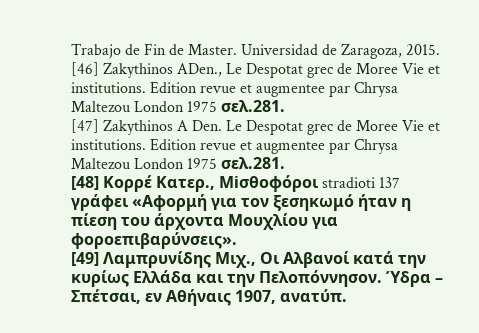Trabajo de Fin de Master. Universidad de Zaragoza, 2015.
[46] Zakythinos ADen., Le Despotat grec de Moree Vie et institutions. Edition revue et augmentee par Chrysa Maltezou London 1975 σελ.281.
[47] Zakythinos A Den. Le Despotat grec de Moree Vie et institutions. Edition revue et augmentee par Chrysa Maltezou London 1975 σελ.281.
[48] Κορρέ Κατερ., Miσθοφόροι stradioti 137 γράφει «Αφορμή για τον ξεσηκωμό ήταν η πίεση του άρχοντα Μουχλίου για φοροεπιβαρύνσεις».
[49] Λαμπρυνίδης Μιχ., Οι Αλβανοί κατά την κυρίως Ελλάδα και την Πελοπόννησον. Ύδρα – Σπέτσαι, εν Αθήναις 1907, ανατύπ.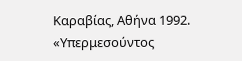Καραβίας, Αθήνα 1992. «Υπερμεσούντος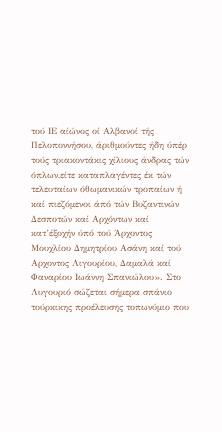τού ΙΕ αίώνος οί Αλβανοί τής Πελοποννήσου, άριθμούντες ήδη ύπέρ τούς τριακοντάκις χίλιους άνδρας τών όπλων,είτε καταπλαγέντες έκ τών τελευταίων όθωμανικών τροπαίων ή καί πιεζόμενοι άπό τών Βυζαντινών Δεσποτών καί Αρχόντων καί κατ’έξοχήν ύπό τού Άρχοντος Μουχλίου Δημητρίου Ασάνη καί τού Αρχοντος Λιγουρίου, Δαμαλά καί Φαναρίου Ιωάννη Σπανιώλου». Στο Λυγουριό σώζεται σήμερα σπάνιο τούρκικης προέλευσης τοπωνύμιο που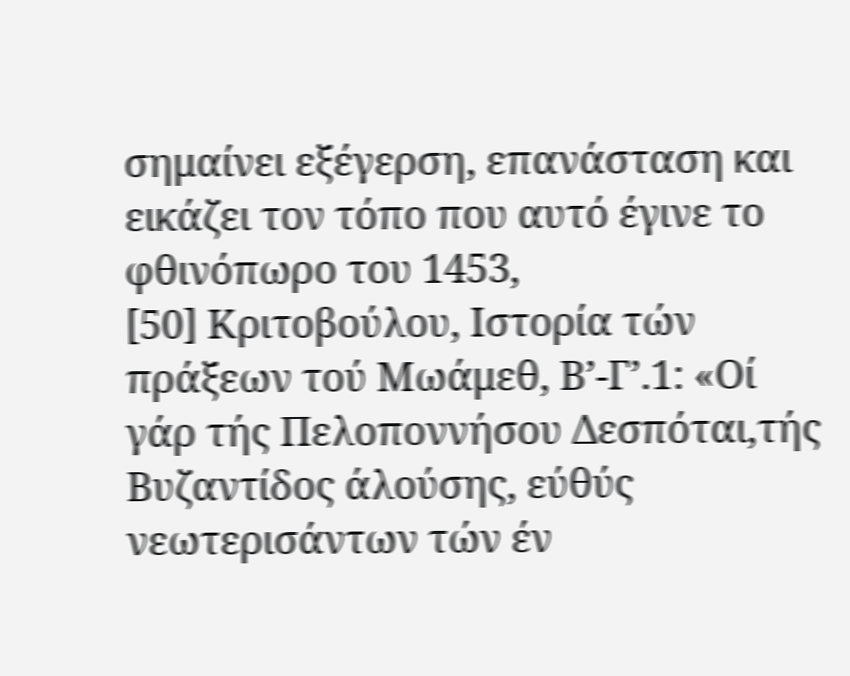σημαίνει εξέγερση, επανάσταση και εικάζει τον τόπο που αυτό έγινε το φθινόπωρο του 1453,
[50] Κριτοβούλου, Ιστορία τών πράξεων τού Μωάμεθ, Β’-Γ’.1: «Οί γάρ τής Πελοποννήσου Δεσπόται,τής Βυζαντίδος άλούσης, εύθύς νεωτερισάντων τών έν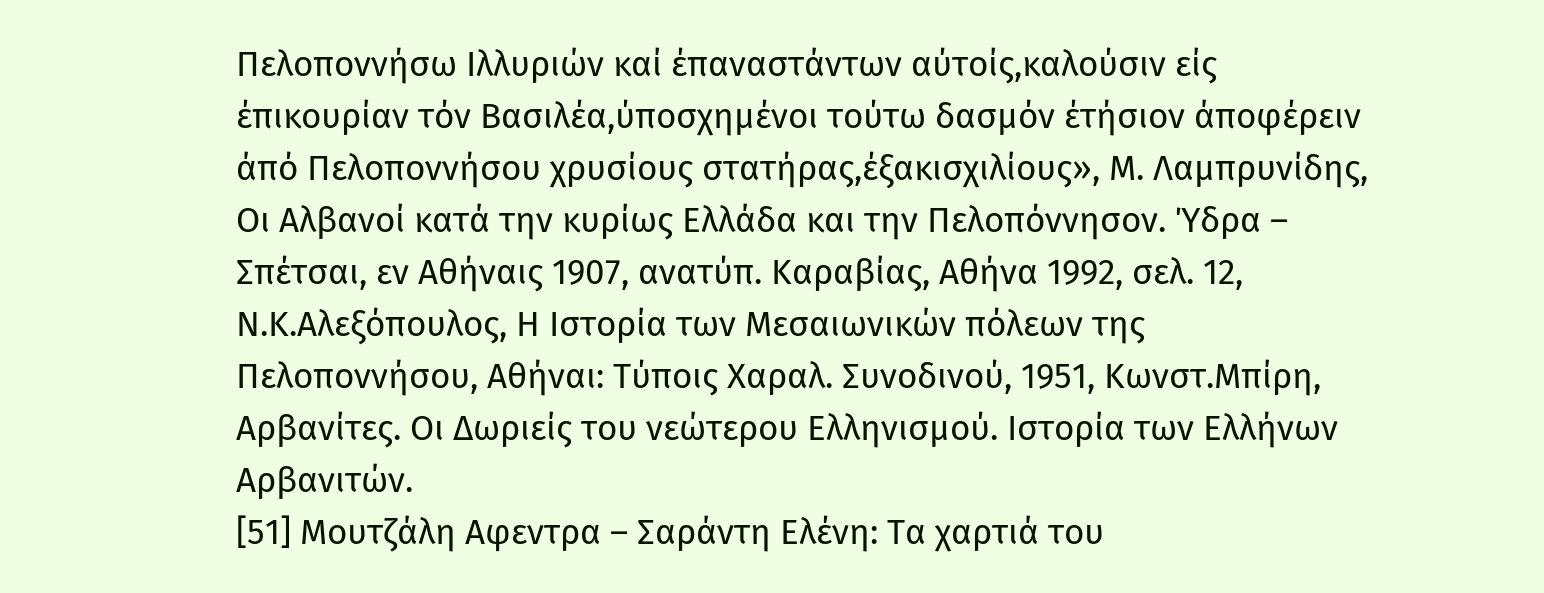Πελοποννήσω Ιλλυριών καί έπαναστάντων αύτοίς,καλούσιν είς έπικουρίαν τόν Βασιλέα,ύποσχημένοι τούτω δασμόν έτήσιον άποφέρειν άπό Πελοποννήσου χρυσίους στατήρας,έξακισχιλίους», Μ. Λαμπρυνίδης, Οι Αλβανοί κατά την κυρίως Ελλάδα και την Πελοπόννησον. Ύδρα – Σπέτσαι, εν Αθήναις 1907, ανατύπ. Καραβίας, Αθήνα 1992, σελ. 12, Ν.Κ.Αλεξόπουλος, Η Ιστορία των Μεσαιωνικών πόλεων της Πελοποννήσου, Αθήναι: Τύποις Χαραλ. Συνοδινού, 1951, Κωνστ.Μπίρη, Αρβανίτες. Οι Δωριείς του νεώτερου Ελληνισμού. Ιστορία των Ελλήνων Αρβανιτών.
[51] Μουτζάλη Αφεντρα – Σαράντη Ελένη: Τα χαρτιά του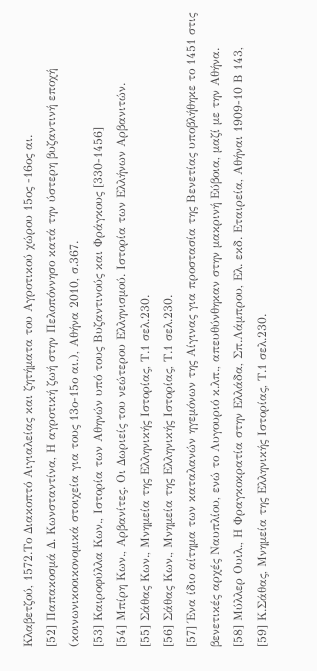Κλαβετζού, 1572.Το Διακοπτό Αιγιαλείας και ζητήματα του Αγροτικού χώρου 15ος -16ος αι.
[52] Παπακοσμά Δ. Κωνσταντίνα, Η αγροτική ζωή στην Πελοπόννησο κατά την ύστερη βυζαντινή εποχή (κοινωνικοοικονομικά στοιχεία για τους 13ο-15ο αι.), Αθήνα 2010, σ.367.
[53] Καιροφύλλα Κων., Ιστορία των Αθηνών υπό τους Βυζαντινούς και Φράγκους [330-1456]
[54] Μπίρη Κων., Αρβανίτες. Οι Δωριείς του νεώτερου Ελληνισμού. Ιστορία των Ελλήνων Αρβανιτών.
[55] Σάθας Κων., Μνημεία της Ελληνικής Ιστορίας, Τ.1 σελ.230.
[56] Σάθας Κων., Μνημεία της Ελληνικής Ιστορίας, Τ.1 σελ.230.
[57] Ένα ίδιο αίτημα των καταλανών ηγεμόνων της Αίγινας για προστασία της Βενετίας υποβλήθηκε το 1451 στις βενετικές αρχές Ναυπλίου, ενώ το Λυγουριό κ.λπ., απευθύνθηκαν στην μακρινή Εύβοια, μαζί με την Αθήνα.
[58] Μύλλερ Ουιλ., Η Φραγκοκρατία στην Ελλάδα, Σπ.Λάμπρου, Ελ. εκδ. Εταιρεία, Αθήναι 1909-10 Β 143,
[59] Κ.Σάθας, Μνημεία της Ελληνικής Ιστορίας, Τ.1 σελ.230.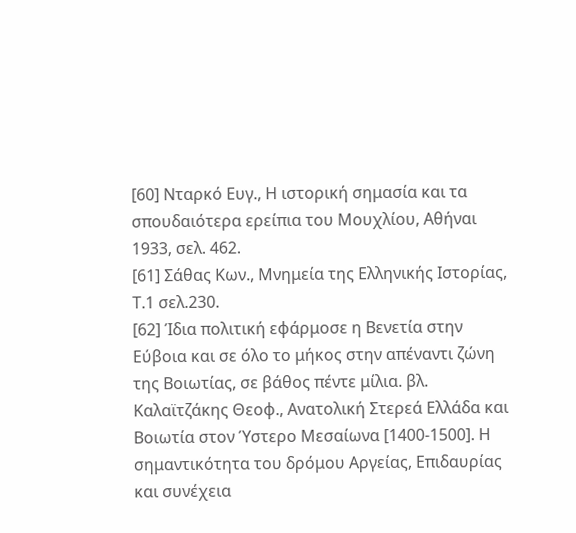[60] Νταρκό Ευγ., Η ιστορική σημασία και τα σπουδαιότερα ερείπια του Μουχλίου, Αθήναι 1933, σελ. 462.
[61] Σάθας Κων., Μνημεία της Ελληνικής Ιστορίας, Τ.1 σελ.230.
[62] Ίδια πολιτική εφάρμοσε η Βενετία στην Εύβοια και σε όλο το μήκος στην απέναντι ζώνη της Βοιωτίας, σε βάθος πέντε μίλια. βλ. Καλαϊτζάκης Θεοφ., Ανατολική Στερεά Ελλάδα και Βοιωτία στον Ύστερο Μεσαίωνα [1400-1500]. Η σημαντικότητα του δρόμου Αργείας, Επιδαυρίας και συνέχεια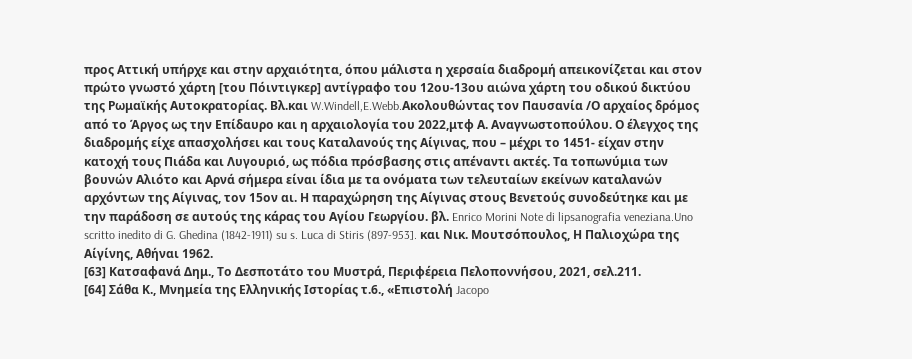προς Αττική υπήρχε και στην αρχαιότητα, όπου μάλιστα η χερσαία διαδρομή απεικονίζεται και στον πρώτο γνωστό χάρτη [του Πόιντιγκερ] αντίγραφο του 12ου-13ου αιώνα χάρτη του οδικού δικτύου της Ρωμαϊκής Αυτοκρατορίας. Βλ.και W.Windell,E.Webb.Ακολουθώντας τον Παυσανία /Ο αρχαίος δρόμος από το Άργος ως την Επίδαυρο και η αρχαιολογία του 2022,μτφ Α. Αναγνωστοπούλου. Ο έλεγχος της διαδρομής είχε απασχολήσει και τους Καταλανούς της Αίγινας, που – μέχρι το 1451- είχαν στην κατοχή τους Πιάδα και Λυγουριό, ως πόδια πρόσβασης στις απέναντι ακτές. Τα τοπωνύμια των βουνών Αλιότο και Αρνά σήμερα είναι ίδια με τα ονόματα των τελευταίων εκείνων καταλανών αρχόντων της Αίγινας, τον 15ον αι. Η παραχώρηση της Αίγινας στους Βενετούς συνοδεύτηκε και με την παράδοση σε αυτούς της κάρας του Αγίου Γεωργίου. βλ. Enrico Morini Note di lipsanografia veneziana.Uno scritto inedito di G. Ghedina (1842-1911) su s. Luca di Stiris (897-953]. και Νικ. Μουτσόπουλος, Η Παλιοχώρα της Αίγίνης, Αθήναι 1962.
[63] Κατσαφανά Δημ., Το Δεσποτάτο του Μυστρά, Περιφέρεια Πελοποννήσου, 2021, σελ.211.
[64] Σάθα Κ., Μνημεία της Ελληνικής Ιστορίας τ.6., «Επιστολή Jacopo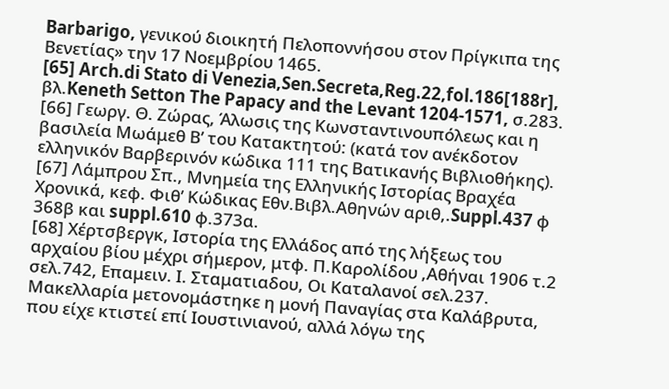Barbarigo, γενικού διοικητή Πελοποννήσου στον Πρίγκιπα της Βενετίας» την 17 Νοεμβρίου 1465.
[65] Arch.di Stato di Venezia,Sen.Secreta,Reg.22,fol.186[188r], βλ.Keneth Setton The Papacy and the Levant 1204-1571, σ.283.
[66] Γεωργ. Θ. Ζώρας, Άλωσις της Κωνσταντινουπόλεως και η βασιλεία Μωάμεθ Β’ του Κατακτητού: (κατά τον ανέκδοτον ελληνικόν Βαρβερινόν κώδικα 111 της Βατικανής Βιβλιοθήκης).
[67] Λάμπρου Σπ., Μνημεία της Ελληνικής Ιστορίας Βραχέα Χρονικά, κεφ. Φιθ’ Κώδικας Εθν.Βιβλ.Αθηνών αριθ,.Suppl.437 φ 368β και suppl.610 φ.373α.
[68] Χέρτσβεργκ, Ιστορία της Ελλάδος από της λήξεως του αρχαίου βίου μέχρι σήμερον, μτφ. Π.Καρολίδου ,Αθήναι 1906 τ.2 σελ.742, Επαμειν. Ι. Σταματιαδου, Οι Καταλανοί σελ.237. Μακελλαρία μετονομάστηκε η μονή Παναγίας στα Καλάβρυτα, που είχε κτιστεί επί Ιουστινιανού, αλλά λόγω της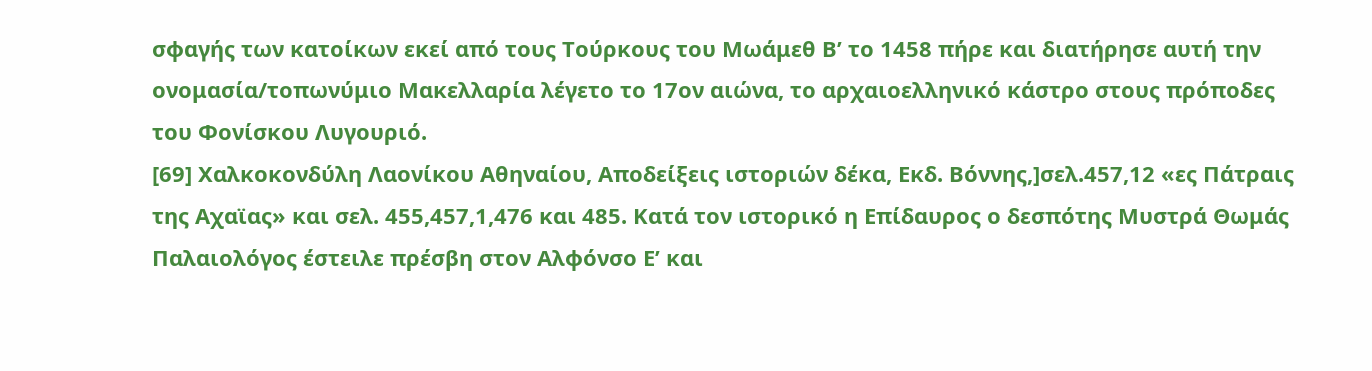σφαγής των κατοίκων εκεί από τους Τούρκους του Μωάμεθ Β’ το 1458 πήρε και διατήρησε αυτή την ονομασία/τοπωνύμιο Μακελλαρία λέγετο το 17ον αιώνα, το αρχαιοελληνικό κάστρο στους πρόποδες του Φονίσκου Λυγουριό.
[69] Χαλκοκονδύλη Λαονίκου Αθηναίου, Αποδείξεις ιστοριών δέκα, Εκδ. Βόννης,]σελ.457,12 «ες Πάτραις της Αχαϊας» και σελ. 455,457,1,476 και 485. Κατά τον ιστορικό η Επίδαυρος ο δεσπότης Μυστρά Θωμάς Παλαιολόγος έστειλε πρέσβη στον Αλφόνσο Ε’ και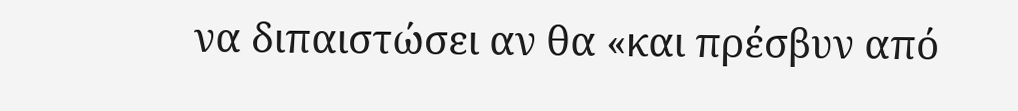να διπαιστώσει αν θα «και πρέσβυν από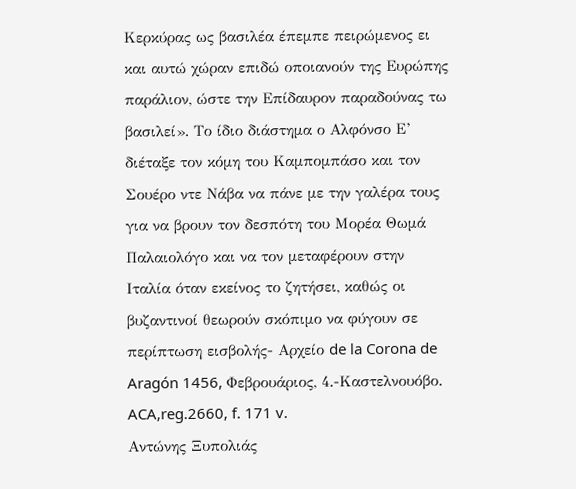Κερκύρας ως βασιλέα έπεμπε πειρώμενος ει και αυτώ χώραν επιδώ οποιανούν της Ευρώπης παράλιον, ώστε την Επίδαυρον παραδούνας τω βασιλεί». Το ίδιο διάστημα ο Αλφόνσο Ε’ διέταξε τον κόμη του Καμπομπάσο και τον Σουέρο ντε Νάβα να πάνε με την γαλέρα τους για να βρουν τον δεσπότη του Μορέα Θωμά Παλαιολόγο και να τον μεταφέρουν στην Ιταλία όταν εκείνος το ζητήσει, καθώς οι βυζαντινοί θεωρούν σκόπιμο να φύγουν σε περίπτωση εισβολής- Αρχείο de la Corona de Aragón 1456, Φεβρουάριος, 4.-Καστελνουόβο. ACA,reg.2660, f. 171 v.
Αντώνης Ξυπολιάς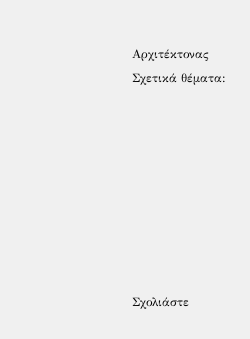Αρχιτέκτονας
Σχετικά θέματα:








Σχολιάστε